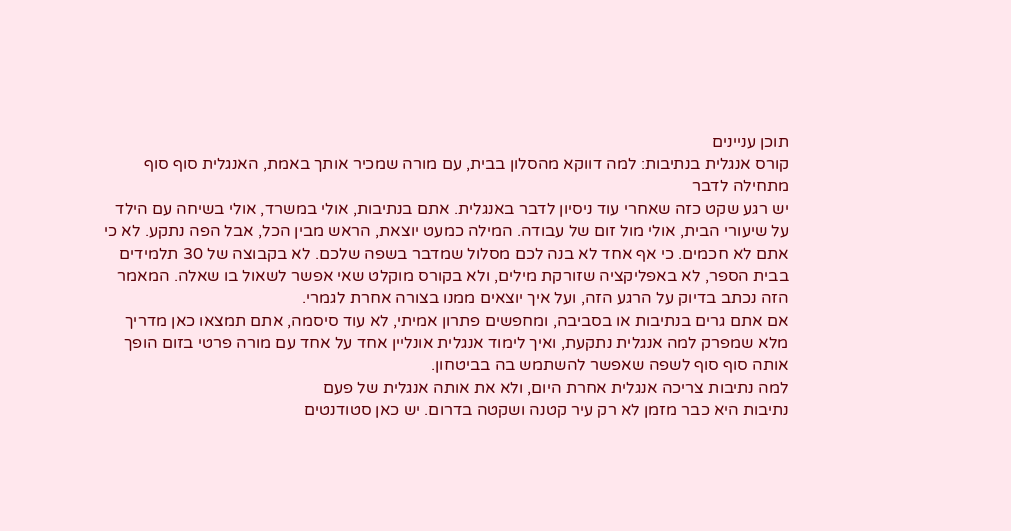תוכן עניינים
קורס אנגלית בנתיבות: למה דווקא מהסלון בבית, עם מורה שמכיר אותך באמת, האנגלית סוף סוף מתחילה לדבר
יש רגע שקט כזה שאחרי עוד ניסיון לדבר באנגלית. אתם בנתיבות, אולי במשרד, אולי בשיחה עם הילד על שיעורי הבית, אולי מול זום של עבודה. המילה כמעט יוצאת, הראש מבין הכל, אבל הפה נתקע. לא כי אתם לא חכמים. כי אף אחד לא בנה לכם מסלול שמדבר בשפה שלכם. לא בקבוצה של 30 תלמידים בבית הספר, לא באפליקציה שזורקת מילים, ולא בקורס מוקלט שאי אפשר לשאול בו שאלה. המאמר הזה נכתב בדיוק על הרגע הזה, ועל איך יוצאים ממנו בצורה אחרת לגמרי.
אם אתם גרים בנתיבות או בסביבה, ומחפשים פתרון אמיתי, לא עוד סיסמה, אתם תמצאו כאן מדריך מלא שמפרק למה אנגלית נתקעת, ואיך לימוד אנגלית אונליין אחד על אחד עם מורה פרטי בזום הופך אותה סוף סוף לשפה שאפשר להשתמש בה בביטחון.
למה נתיבות צריכה אנגלית אחרת היום, ולא את אותה אנגלית של פעם
נתיבות היא כבר מזמן לא רק עיר קטנה ושקטה בדרום. יש כאן סטודנטים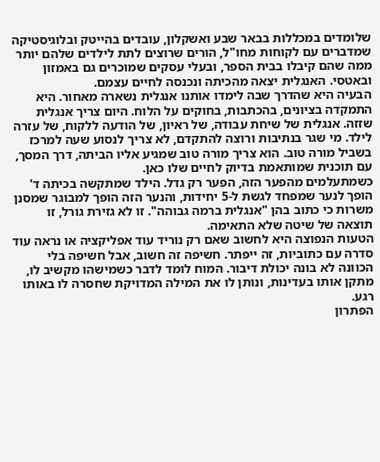שלומדים במכללות בבאר שבע ואשקלון, עובדים בהייטק ובלוגיסטיקה שמדברים עם לקוחות מחו"ל, הורים שרוצים לתת לילדים שלהם יותר ממה שהם קיבלו בבית הספר, ובעלי עסקים שמוכרים גם באמזון ובאטסי. האנגלית יצאה מהכיתה ונכנסה לחיים עצמם.
הבעיה היא שהדרך שבה לימדו אותנו אנגלית נשארה מאחור. היא התמקדה בציונים, בהכתבות, בחוקים על הלוח. היום צריך אנגלית שזזה. אנגלית של שיחת עבודה, של ראיון, של הודעה ללקוח, של עזרה לילד. מי שגר בנתיבות ורוצה להתקדם, לא צריך לנסוע שעה למרכז בשביל מורה טוב. הוא צריך מורה טוב שמגיע אליו הביתה, דרך המסך, עם תוכנית שמותאמת בדיוק לחיים שלו כאן.
כשמתעלמים מהפער הזה, הפער רק גדל. הילד שמתקשה בכיתה ד' הופך לנער שמפחד לגשת ל-5 יחידות, והנער הזה הופך למבוגר שמסנן משרות כי כתוב בהן "אנגלית ברמה גבוהה". זו לא גזירת גורל, זו תוצאה של שיטה שלא התאימה.
הטעות הנפוצה היא לחשוב שאם רק נוריד עוד אפליקציה או נראה עוד סדרה עם כתוביות, זה ייפתר. חשיפה זה חשוב, אבל חשיפה בלי הכוונה לא בונה יכולת דיבור. המוח לומד לדבר כשמישהו מקשיב לו, מתקן אותו בעדינות, ונותן לו את המילה המדויקת שחסרה לו באותו רגע.
הפתרון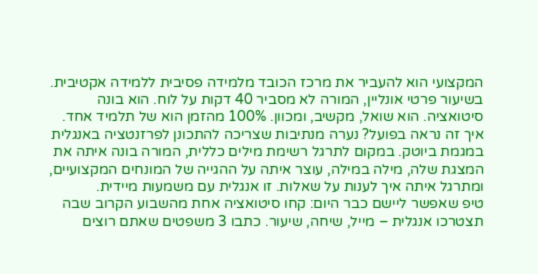המקצועי הוא להעביר את מרכז הכובד מלמידה פסיבית ללמידה אקטיבית. בשיעור פרטי אונליין, המורה לא מסביר 40 דקות על לוח. הוא בונה סיטואציה. הוא שואל, מקשיב, ומכוון. 100% מהזמן הוא של תלמיד אחד.
איך זה נראה בפועל? נערה מנתיבות שצריכה להתכונן לפרזנטציה באנגלית במגמת ביוטק. במקום לתרגל רשימת מילים כללית, המורה בונה איתה את המצגת שלה, מילה במילה, עוצר איתה על ההגייה של המונחים המקצועיים, ומתרגל איתה איך לענות על שאלות. זו אנגלית עם משמעות מיידית.
טיפ שאפשר ליישם כבר היום: קחו סיטואציה אחת מהשבוע הקרוב שבה תצטרכו אנגלית – מייל, שיחה, שיעור. כתבו 3 משפטים שאתם רוצים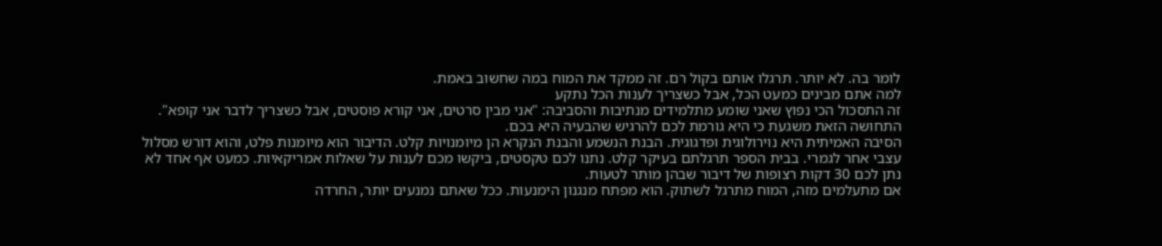לומר בה. לא יותר. תרגלו אותם בקול רם. זה ממקד את המוח במה שחשוב באמת.
למה אתם מבינים כמעט הכל, אבל כשצריך לענות הכל נתקע
זה התסכול הכי נפוץ שאני שומע מתלמידים מנתיבות והסביבה: "אני מבין סרטים, אני קורא פוסטים, אבל כשצריך לדבר אני קופא". התחושה הזאת משגעת כי היא גורמת לכם להרגיש שהבעיה היא בכם.
הסיבה האמיתית היא נוירולוגית ופדגוגית. הבנת הנשמע והבנת הנקרא הן מיומנויות קלט. הדיבור הוא מיומנות פלט, והוא דורש מסלול עצבי אחר לגמרי. בבית הספר תרגלתם בעיקר קלט. נתנו לכם טקסטים, ביקשו מכם לענות על שאלות אמריקאיות. כמעט אף אחד לא נתן לכם 30 דקות רצופות של דיבור שבהן מותר לטעות.
אם מתעלמים מזה, המוח מתרגל לשתוק. הוא מפתח מנגנון הימנעות. ככל שאתם נמנעים יותר, החרדה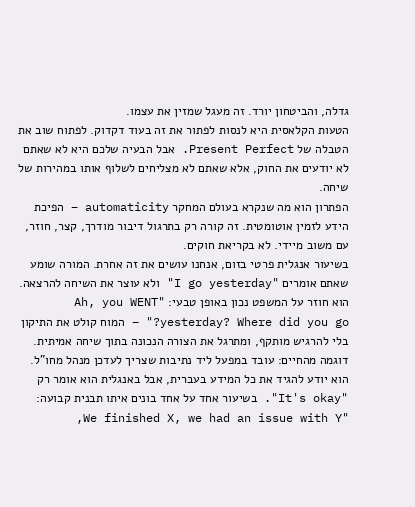גדלה, והביטחון יורד. זה מעגל שמזין את עצמו.
הטעות הקלאסית היא לנסות לפתור את זה בעוד דקדוק. לפתוח שוב את הטבלה של Present Perfect. אבל הבעיה שלכם היא לא שאתם לא יודעים את החוק, אלא שאתם לא מצליחים לשלוף אותו במהירות של שיחה.
הפתרון הוא מה שנקרא בעולם המחקר automaticity – הפיכת הידע לזמין אוטומטית. זה קורה רק בתרגול דיבור מודרך, קצר, חוזר, עם משוב מיידי. לא בקריאת חוקים.
בשיעור אנגלית פרטי בזום, אנחנו עושים את זה אחרת. המורה שומע שאתם אומרים "I go yesterday" ולא עוצר את השיחה להרצאה. הוא חוזר על המשפט נכון באופן טבעי: "Ah, you WENT yesterday? Where did you go?" – המוח קולט את התיקון בלי להרגיש מותקף, ומתרגל את הצורה הנכונה בתוך שיחה אמיתית.
דוגמה מהחיים: עובד במפעל ליד נתיבות שצריך לעדכן מנהל מחו"ל. הוא יודע להגיד את כל המידע בעברית, אבל באנגלית הוא אומר רק "It's okay". בשיעור אחד על אחד בונים איתו תבנית קבועה: "We finished X, we had an issue with Y,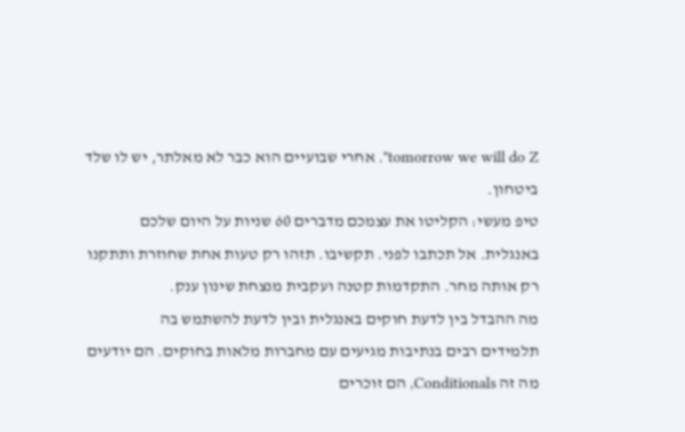tomorrow we will do Z". אחרי שבועיים הוא כבר לא מאלתר, יש לו שלד ביטחון.
טיפ מעשי: הקליטו את עצמכם מדברים 60 שניות על היום שלכם באנגלית. אל תכתבו לפני. תקשיבו. תזהו רק טעות אחת שחוזרת ותתקנו רק אותה מחר. התקדמות קטנה ועקבית מנצחת שינון ענק.
מה ההבדל בין לדעת חוקים באנגלית ובין לדעת להשתמש בה
תלמידים רבים בנתיבות מגיעים עם מחברות מלאות בחוקים. הם יודעים מה זה Conditionals, הם זוכרים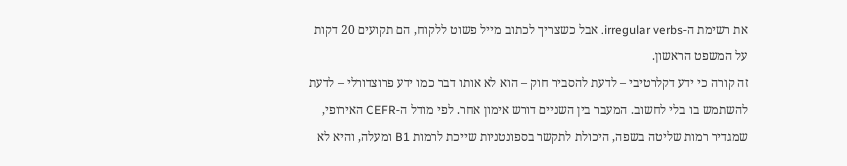את רשימת ה-irregular verbs. אבל כשצריך לכתוב מייל פשוט ללקוח, הם תקועים 20 דקות על המשפט הראשון.
זה קורה כי ידע דקלרטיבי – לדעת להסביר חוק – הוא לא אותו דבר כמו ידע פרוצדורלי – לדעת להשתמש בו בלי לחשוב. המעבר בין השניים דורש אימון אחר. לפי מודל ה-CEFR האירופי, שמגדיר רמות שליטה בשפה, היכולת לתקשר בספונטניות שייכת לרמות B1 ומעלה, והיא לא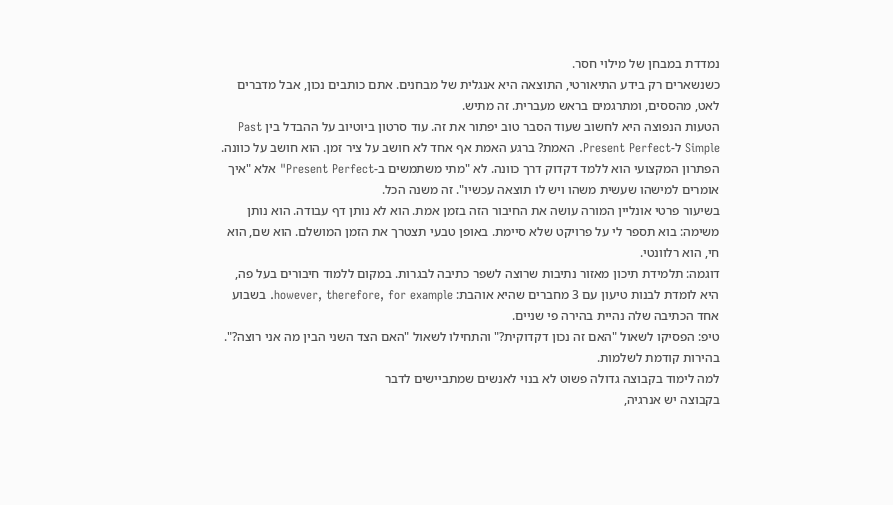נמדדת במבחן של מילוי חסר.
כשנשארים רק בידע התיאורטי, התוצאה היא אנגלית של מבחנים. אתם כותבים נכון, אבל מדברים לאט, מהססים, ומתרגמים בראש מעברית. זה מתיש.
הטעות הנפוצה היא לחשוב שעוד הסבר טוב יפתור את זה. עוד סרטון ביוטיוב על ההבדל בין Past Simple ל-Present Perfect. האמת? ברגע האמת אף אחד לא חושב על ציר זמן. הוא חושב על כוונה.
הפתרון המקצועי הוא ללמד דקדוק דרך כוונה. לא "מתי משתמשים ב-Present Perfect" אלא "איך אומרים למישהו שעשית משהו ויש לו תוצאה עכשיו". זה משנה הכל.
בשיעור פרטי אונליין המורה עושה את החיבור הזה בזמן אמת. הוא לא נותן דף עבודה. הוא נותן משימה: בוא תספר לי על פרויקט שלא סיימת. באופן טבעי תצטרך את הזמן המושלם. הוא שם, הוא חי, הוא רלוונטי.
דוגמה: תלמידת תיכון מאזור נתיבות שרוצה לשפר כתיבה לבגרות. במקום ללמוד חיבורים בעל פה, היא לומדת לבנות טיעון עם 3 מחברים שהיא אוהבת: however, therefore, for example. בשבוע אחד הכתיבה שלה נהיית בהירה פי שניים.
טיפ: הפסיקו לשאול "האם זה נכון דקדוקית?" והתחילו לשאול "האם הצד השני הבין מה אני רוצה?". בהירות קודמת לשלמות.
למה לימוד בקבוצה גדולה פשוט לא בנוי לאנשים שמתביישים לדבר
בקבוצה יש אנרגיה,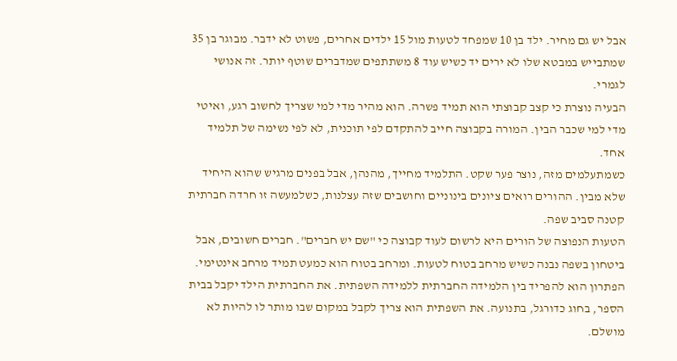אבל יש גם מחיר. ילד בן 10 שמפחד לטעות מול 15 ילדים אחרים, פשוט לא ידבר. מבוגר בן 35 שמתבייש במבטא שלו לא ירים יד כשיש עוד 8 משתתפים שמדברים שוטף יותר. זה אנושי לגמרי.
הבעיה נוצרת כי קצב קבוצתי הוא תמיד פשרה. הוא מהיר מדי למי שצריך לחשוב רגע, ואיטי מדי למי שכבר הבין. המורה בקבוצה חייב להתקדם לפי תוכנית, לא לפי נשימה של תלמיד אחד.
כשמתעלמים מזה, נוצר פער שקט. התלמיד מחייך, מהנהן, אבל בפנים מרגיש שהוא היחיד שלא מבין. ההורים רואים ציונים בינוניים וחושבים שזה עצלנות, כשלמעשה זו חרדה חברתית קטנה סביב שפה.
הטעות הנפוצה של הורים היא לרשום לעוד קבוצה כי "שם יש חברים". חברים חשובים, אבל ביטחון בשפה נבנה כשיש מרחב בטוח לטעות. ומרחב בטוח הוא כמעט תמיד מרחב אינטימי.
הפתרון הוא להפריד בין הלמידה החברתית ללמידה השפתית. את החברתית הילד יקבל בבית הספר, בחוג כדורגל, בתנועה. את השפתית הוא צריך לקבל במקום שבו מותר לו להיות לא מושלם.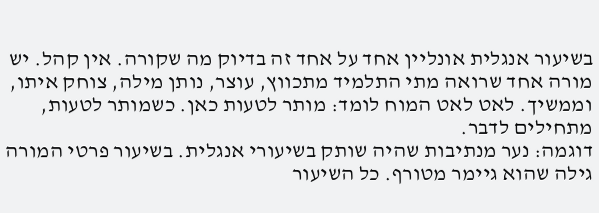בשיעור אנגלית אונליין אחד על אחד זה בדיוק מה שקורה. אין קהל. יש מורה אחד שרואה מתי התלמיד מתכווץ, עוצר, נותן מילה, צוחק איתו, וממשיך. לאט לאט המוח לומד: מותר לטעות כאן. כשמותר לטעות, מתחילים לדבר.
דוגמה: נער מנתיבות שהיה שותק בשיעורי אנגלית. בשיעור פרטי המורה גילה שהוא גיימר מטורף. כל השיעור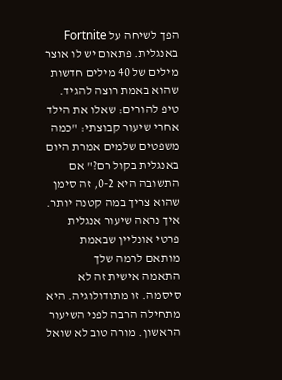הפך לשיחה על Fortnite באנגלית. פתאום יש לו אוצר מילים של 40 מילים חדשות שהוא באמת רוצה להגיד.
טיפ להורים: שאלו את הילד אחרי שיעור קבוצתי: "כמה משפטים שלמים אמרת היום באנגלית בקול רם?" אם התשובה היא 0-2, זה סימן שהוא צריך במה קטנה יותר.
איך נראה שיעור אנגלית פרטי אונליין שבאמת מותאם לרמה שלך
התאמה אישית זה לא סיסמה. זו מתודולוגיה. היא מתחילה הרבה לפני השיעור הראשון. מורה טוב לא שואל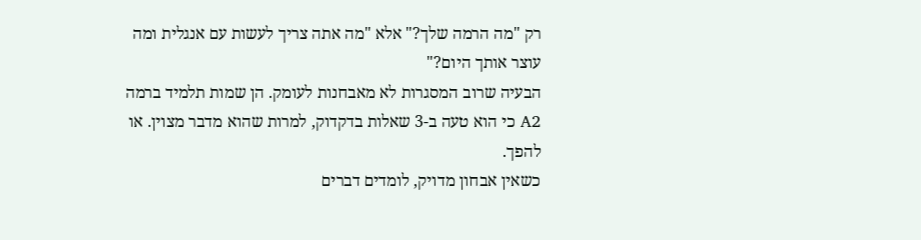רק "מה הרמה שלך?" אלא "מה אתה צריך לעשות עם אנגלית ומה עוצר אותך היום?"
הבעיה שרוב המסגרות לא מאבחנות לעומק. הן שמות תלמיד ברמה A2 כי הוא טעה ב-3 שאלות בדקדוק, למרות שהוא מדבר מצוין. או להפך.
כשאין אבחון מדויק, לומדים דברים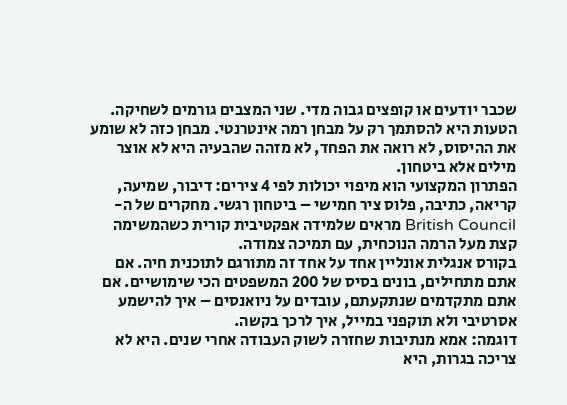שכבר יודעים או קופצים גבוה מדי. שני המצבים גורמים לשחיקה.
הטעות היא להסתמך רק על מבחן רמה אינטרנטי. מבחן כזה לא שומע את ההיסוס, לא רואה את הפחד, לא מזהה שהבעיה היא לא אוצר מילים אלא ביטחון.
הפתרון המקצועי הוא מיפוי יכולות לפי 4 צירים: דיבור, שמיעה, קריאה, כתיבה, פלוס ציר חמישי – ביטחון רגשי. מחקרים של ה-British Council מראים שלמידה אפקטיבית קורית כשהמשימה קצת מעל הרמה הנוכחית, עם תמיכה צמודה.
בקורס אנגלית אונליין אחד על אחד זה מתורגם לתוכנית חיה. אם אתם מתחילים, בונים בסיס של 200 המשפטים הכי שימושיים. אם אתם מתקדמים שנתקעתם, עובדים על ניואנסים – איך להישמע אסרטיבי ולא תוקפני במייל, איך לרכך בקשה.
דוגמה: אמא מנתיבות שחזרה לשוק העבודה אחרי שנים. היא לא צריכה בגרות, היא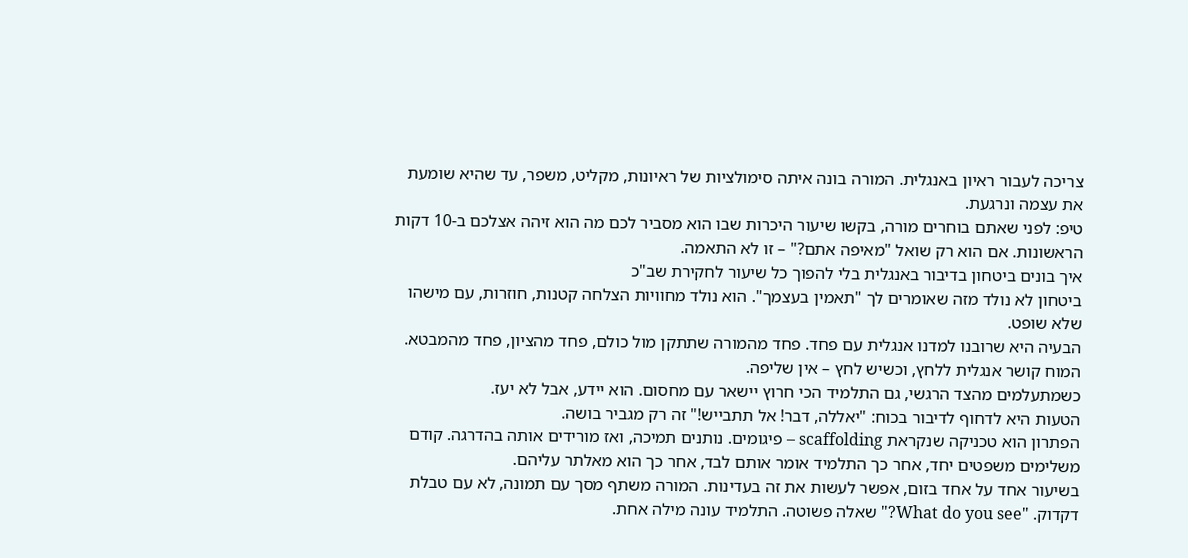צריכה לעבור ראיון באנגלית. המורה בונה איתה סימולציות של ראיונות, מקליט, משפר, עד שהיא שומעת את עצמה ונרגעת.
טיפ: לפני שאתם בוחרים מורה, בקשו שיעור היכרות שבו הוא מסביר לכם מה הוא זיהה אצלכם ב-10 דקות הראשונות. אם הוא רק שואל "מאיפה אתם?" – זו לא התאמה.
איך בונים ביטחון בדיבור באנגלית בלי להפוך כל שיעור לחקירת שב"כ
ביטחון לא נולד מזה שאומרים לך "תאמין בעצמך". הוא נולד מחוויות הצלחה קטנות, חוזרות, עם מישהו שלא שופט.
הבעיה היא שרובנו למדנו אנגלית עם פחד. פחד מהמורה שתתקן מול כולם, פחד מהציון, פחד מהמבטא. המוח קושר אנגלית ללחץ, וכשיש לחץ – אין שליפה.
כשמתעלמים מהצד הרגשי, גם התלמיד הכי חרוץ יישאר עם מחסום. הוא יידע, אבל לא יעז.
הטעות היא לדחוף לדיבור בכוח: "יאללה, דבר! אל תתבייש!" זה רק מגביר בושה.
הפתרון הוא טכניקה שנקראת scaffolding – פיגומים. נותנים תמיכה, ואז מורידים אותה בהדרגה. קודם משלימים משפטים יחד, אחר כך התלמיד אומר אותם לבד, אחר כך הוא מאלתר עליהם.
בשיעור אחד על אחד בזום, אפשר לעשות את זה בעדינות. המורה משתף מסך עם תמונה, לא עם טבלת דקדוק. "What do you see?" שאלה פשוטה. התלמיד עונה מילה אחת.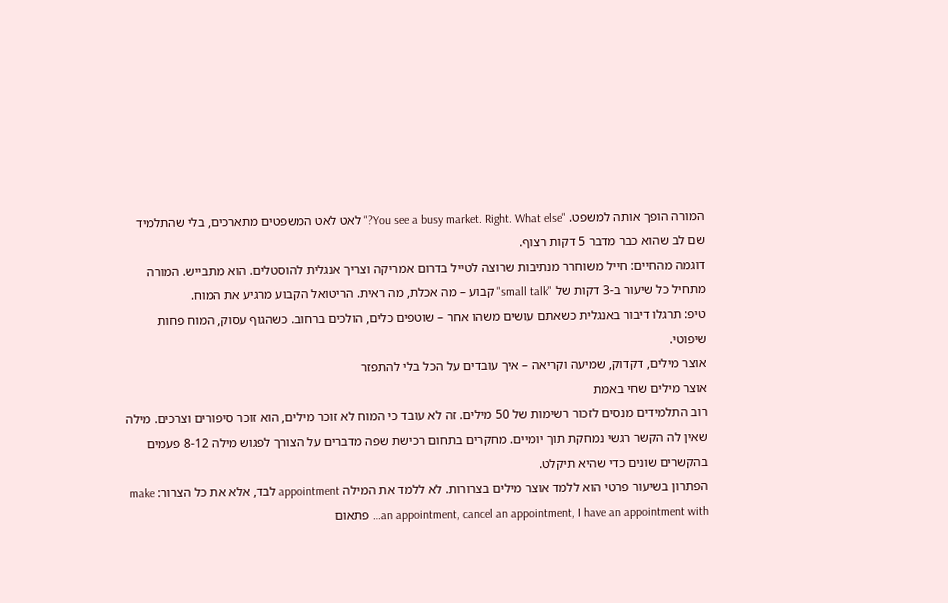המורה הופך אותה למשפט. "You see a busy market. Right. What else?" לאט לאט המשפטים מתארכים, בלי שהתלמיד שם לב שהוא כבר מדבר 5 דקות רצוף.
דוגמה מהחיים: חייל משוחרר מנתיבות שרוצה לטייל בדרום אמריקה וצריך אנגלית להוסטלים. הוא מתבייש. המורה מתחיל כל שיעור ב-3 דקות של "small talk" קבוע – מה אכלת, מה ראית. הריטואל הקבוע מרגיע את המוח.
טיפ: תרגלו דיבור באנגלית כשאתם עושים משהו אחר – שוטפים כלים, הולכים ברחוב. כשהגוף עסוק, המוח פחות שיפוטי.
אוצר מילים, דקדוק, שמיעה וקריאה – איך עובדים על הכל בלי להתפזר
אוצר מילים שחי באמת
רוב התלמידים מנסים לזכור רשימות של 50 מילים. זה לא עובד כי המוח לא זוכר מילים, הוא זוכר סיפורים וצרכים. מילה שאין לה הקשר רגשי נמחקת תוך יומיים. מחקרים בתחום רכישת שפה מדברים על הצורך לפגוש מילה 8-12 פעמים בהקשרים שונים כדי שהיא תיקלט.
הפתרון בשיעור פרטי הוא ללמד אוצר מילים בצרורות. לא ללמד את המילה appointment לבד, אלא את כל הצרור: make an appointment, cancel an appointment, I have an appointment with… פתאום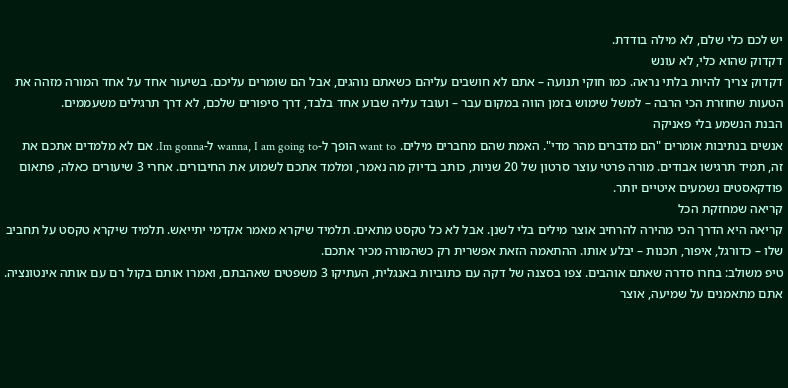יש לכם כלי שלם, לא מילה בודדת.
דקדוק שהוא כלי, לא עונש
דקדוק צריך להיות בלתי נראה. כמו חוקי תנועה – אתם לא חושבים עליהם כשאתם נוהגים, אבל הם שומרים עליכם. בשיעור אחד על אחד המורה מזהה את הטעות שחוזרת הכי הרבה – למשל שימוש בזמן הווה במקום עבר – ועובד עליה שבוע אחד בלבד, דרך סיפורים שלכם, לא דרך תרגילים משעממים.
הבנת הנשמע בלי פאניקה
אנשים בנתיבות אומרים "הם מדברים מהר מדי". האמת שהם מחברים מילים. want to הופך ל-wanna, I am going to ל-Im gonna. אם לא מלמדים אתכם את זה, תמיד תרגישו אבודים. מורה פרטי עוצר סרטון של 20 שניות, כותב בדיוק מה נאמר, ומלמד אתכם לשמוע את החיבורים. אחרי 3 שיעורים כאלה, פתאום פודקאסטים נשמעים איטיים יותר.
קריאה שמחזקת הכל
קריאה היא הדרך הכי מהירה להרחיב אוצר מילים בלי לשנן. אבל לא כל טקסט מתאים. תלמיד שיקרא מאמר אקדמי יתייאש. תלמיד שיקרא טקסט על תחביב שלו – כדורגל, איפור, תכנות – יבלע אותו. ההתאמה הזאת אפשרית רק כשהמורה מכיר אתכם.
טיפ משולב: בחרו סדרה שאתם אוהבים. צפו בסצנה של דקה עם כתוביות באנגלית, העתיקו 3 משפטים שאהבתם, ואמרו אותם בקול רם עם אותה אינטונציה. אתם מתאמנים על שמיעה, אוצר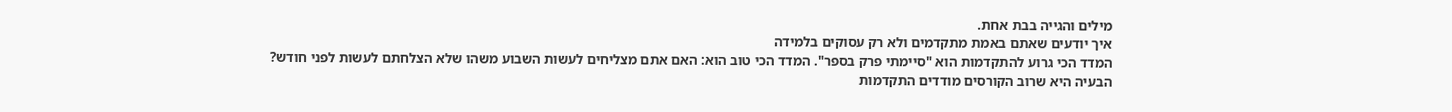מילים והגייה בבת אחת.
איך יודעים שאתם באמת מתקדמים ולא רק עסוקים בלמידה
המדד הכי גרוע להתקדמות הוא "סיימתי פרק בספר". המדד הכי טוב הוא: האם אתם מצליחים לעשות השבוע משהו שלא הצלחתם לעשות לפני חודש?
הבעיה היא שרוב הקורסים מודדים התקדמות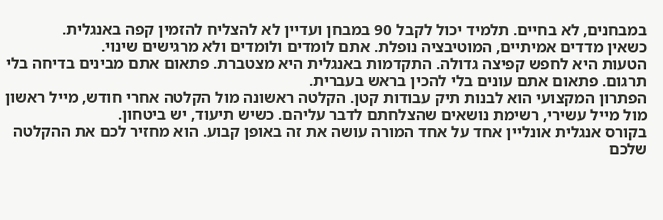במבחנים, לא בחיים. תלמיד יכול לקבל 90 במבחן ועדיין לא להצליח להזמין קפה באנגלית.
כשאין מדדים אמיתיים, המוטיבציה נופלת. אתם לומדים ולומדים ולא מרגישים שינוי.
הטעות היא לחפש קפיצה גדולה. התקדמות באנגלית היא מצטברת. פתאום אתם מבינים בדיחה בלי תרגום. פתאום אתם עונים בלי להכין בראש בעברית.
הפתרון המקצועי הוא לבנות תיק עבודות קטן. הקלטה ראשונה מול הקלטה אחרי חודש, מייל ראשון מול מייל עשירי, רשימת נושאים שהצלחתם לדבר עליהם. כשיש תיעוד, יש ביטחון.
בקורס אנגלית אונליין אחד על אחד המורה עושה את זה באופן קבוע. הוא מחזיר לכם את ההקלטה שלכם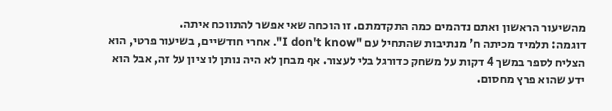מהשיעור הראשון ואתם נדהמים כמה התקדמתם. זו הוכחה שאי אפשר להתווכח איתה.
דוגמה: תלמיד מכיתה ח' מנתיבות שהתחיל עם "I don't know". אחרי חודשיים, בשיעור פרטי, הוא הצליח לספר במשך 4 דקות על משחק כדורגל בלי לעצור. אף מבחן לא היה נותן לו ציון על זה, אבל הוא ידע שהוא פרץ מחסום.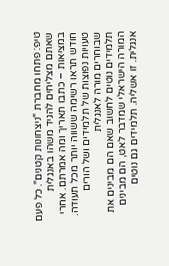טיפ: פתחו מחברת "ניצחונות קטנים". כל פעם שאתם מצליחים להגיד משהו באנגלית במציאות – כתבו תאריך ומה אמרתם. אחרי חודש תראו רשימה ששווה יותר מכל תעודה.
טעויות נפוצות של תלמידים ושל הורים שבוחרים מורה לאנגלית
תלמידים נוטים לחשוב שאם הם מבינים את המורה הישראלי שמדבר לאט, הם מבינים אנגלית. זו אשליה. תלמידים גם נוטים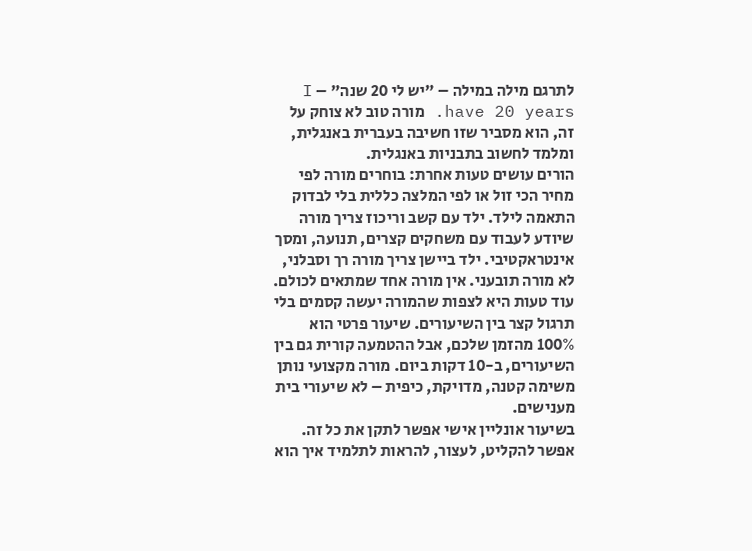לתרגם מילה במילה – "יש לי 20 שנה" – I have 20 years. מורה טוב לא צוחק על זה, הוא מסביר שזו חשיבה בעברית באנגלית, ומלמד לחשוב בתבניות באנגלית.
הורים עושים טעות אחרת: בוחרים מורה לפי מחיר הכי זול או לפי המלצה כללית בלי לבדוק התאמה לילד. ילד עם קשב וריכוז צריך מורה שיודע לעבוד עם משחקים קצרים, תנועה, ומסך אינטראקטיבי. ילד ביישן צריך מורה רך וסבלני, לא מורה תובעני. אין מורה אחד שמתאים לכולם.
עוד טעות היא לצפות שהמורה יעשה קסמים בלי תרגול קצר בין השיעורים. שיעור פרטי הוא 100% מהזמן שלכם, אבל ההטמעה קורית גם בין השיעורים, ב-10 דקות ביום. מורה מקצועי נותן משימה קטנה, מדויקת, כיפית – לא שיעורי בית מענישים.
בשיעור אונליין אישי אפשר לתקן את כל זה. אפשר להקליט, לעצור, להראות לתלמיד איך הוא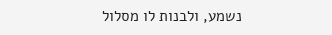נשמע, ולבנות לו מסלול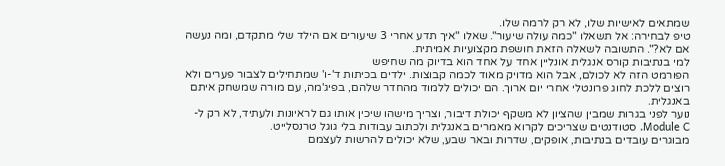שמתאים לאישיות שלו, לא רק לרמה שלו.
טיפ לבחירה: אל תשאלו "כמה עולה שיעור". שאלו "איך תדע אחרי 3 שיעורים אם הילד שלי מתקדם, ומה נעשה אם לא?". התשובה לשאלה הזאת חושפת מקצועיות אמיתית.
למי בנתיבות קורס אנגלית אונליין אחד על אחד הוא בדיוק מה שחיפש
הפורמט הזה לא לכולם, אבל הוא מדויק מאוד לכמה קבוצות. ילדים בכיתות ד'-ו' שמתחילים לצבור פערים ולא רוצים ללכת לחוג פרונטלי אחרי יום ארוך. הם יכולים ללמוד מהחדר שלהם, בפיג'מה, עם מורה שמשחק איתם באנגלית.
נוער לפני בגרות שמבין שהציון לא משקף יכולת דיבור, וצריך מישהו שיכין אותו גם לראיונות ולעתיד, לא רק ל-Module C. סטודנטים שצריכים לקרוא מאמרים באנגלית ולכתוב עבודות בלי גוגל טרנסלייט.
מבוגרים עובדים בנתיבות, אופקים, שדרות ובאר שבע, שלא יכולים להרשות לעצמם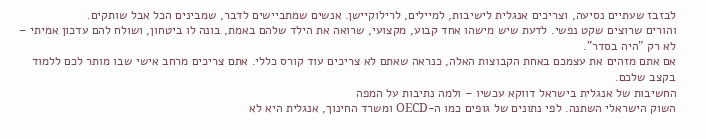לבזבז שעתיים נסיעה, וצריכים אנגלית לישיבות, למיילים, לרילוקיישן. אנשים שמתביישים לדבר, שמבינים הכל אבל שותקים.
והורים שרוצים שקט נפשי. לדעת שיש מישהו אחד קבוע, מקצועי, שרואה את הילד שלהם באמת, בונה לו ביטחון, ושולח להם עדכון אמיתי – לא רק "היה בסדר".
אם אתם מזהים את עצמכם באחת הקבוצות האלה, כנראה שאתם לא צריכים עוד קורס כללי. אתם צריכים מרחב אישי שבו מותר לכם ללמוד בקצב שלכם.
החשיבות של אנגלית בישראל דווקא עכשיו – ולמה נתיבות על המפה
השוק הישראלי השתנה. לפי נתונים של גופים כמו ה-OECD ומשרד החינוך, אנגלית היא לא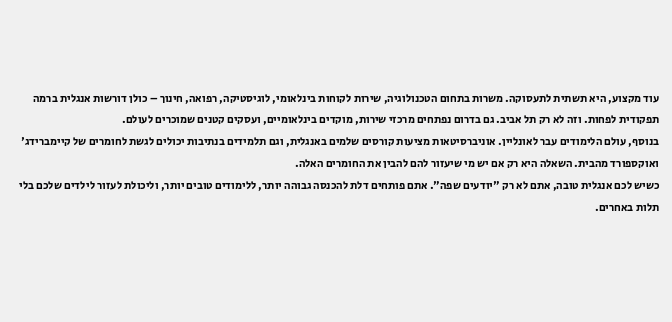עוד מקצוע, היא תשתית לתעסוקה. משרות בתחום הטכנולוגיה, שירות לקוחות בינלאומי, לוגיסטיקה, רפואה, חינוך – כולן דורשות אנגלית ברמה תפקודית לפחות. וזה לא רק תל אביב. גם בדרום נפתחים מרכזי שירות, מוקדים בינלאומיים, ועסקים קטנים שמוכרים לעולם.
בנוסף, עולם הלימודים עבר לאונליין. אוניברסיטאות מציעות קורסים שלמים באנגלית, וגם תלמידים בנתיבות יכולים לגשת לחומרים של קיימברידג' ואוקספורד מהבית. השאלה היא רק אם יש מי שיעזור להם להבין את החומרים האלה.
כשיש לכם אנגלית טובה, אתם לא רק "יודעים שפה". אתם פותחים דלת להכנסה גבוהה יותר, ללימודים טובים יותר, וליכולת לעזור לילדים שלכם בלי תלות באחרים.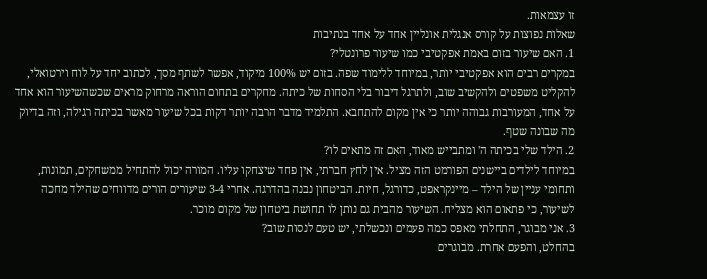זו עצמאות.
שאלות נפוצות על קורס אנגלית אונליין אחד על אחד בנתיבות
1. האם שיעור בזום באמת אפקטיבי כמו שיעור פרונטלי?
במקרים רבים הוא אפקטיבי יותר, במיוחד ללימוד שפה. בזום יש 100% מיקוד, אפשר לשתף מסך, לכתוב יחד על לוח וירטואלי, להקליט משפטים ולהקשיב שוב, ולתרגל דיבור בלי הסחות של כיתה. מחקרים בתחום הוראה מרחוק מראים שכשהשיעור הוא אחד על אחד, המעורבות גבוהה יותר כי אין מקום להתחבא. התלמיד מדבר הרבה יותר דקות בכל שיעור מאשר בכיתה רגילה, וזה בדיוק מה שבונה שטף.
2. הילד שלי בכיתה ה' ומתבייש מאוד, האם זה מתאים לו?
במיוחד לילדים ביישנים הפורמט הזה מציל. אין לחץ חברתי, אין פחד שיצחקו עליו. המורה יכול להתחיל ממשחקים, תמונות, ותחומי עניין של הילד – מיינקראפט, כדורגל, חיות. הביטחון נבנה בהדרגה. אחרי 3-4 שיעורים הורים מדווחים שהילד מחכה לשיעור, כי פתאום הוא מצליח. השיעור מהבית גם נותן לו תחושת ביטחון של מקום מוכר.
3. אני מבוגר, התחלתי מאפס כמה פעמים ונכשלתי, יש טעם לנסות שוב?
בהחלט, והפעם אחרת. מבוגרים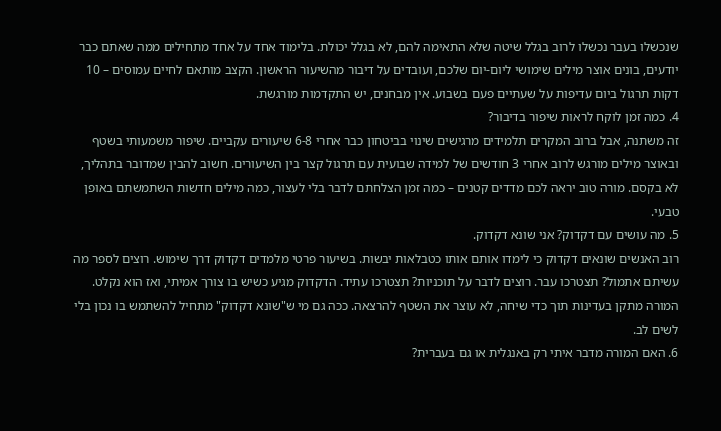שנכשלו בעבר נכשלו לרוב בגלל שיטה שלא התאימה להם, לא בגלל יכולת. בלימוד אחד על אחד מתחילים ממה שאתם כבר יודעים, בונים אוצר מילים שימושי ליום-יום שלכם, ועובדים על דיבור מהשיעור הראשון. הקצב מותאם לחיים עמוסים – 10 דקות תרגול ביום עדיפות על שעתיים פעם בשבוע. אין מבחנים, יש התקדמות מורגשת.
4. כמה זמן לוקח לראות שיפור בדיבור?
זה משתנה, אבל ברוב המקרים תלמידים מרגישים שינוי בביטחון כבר אחרי 6-8 שיעורים עקביים. שיפור משמעותי בשטף ובאוצר מילים מורגש לרוב אחרי 3 חודשים של למידה שבועית עם תרגול קצר בין השיעורים. חשוב להבין שמדובר בתהליך, לא בקסם. מורה טוב יראה לכם מדדים קטנים – כמה זמן הצלחתם לדבר בלי לעצור, כמה מילים חדשות השתמשתם באופן טבעי.
5. מה עושים עם דקדוק? אני שונא דקדוק.
רוב האנשים שונאים דקדוק כי לימדו אותם אותו כטבלאות יבשות. בשיעור פרטי מלמדים דקדוק דרך שימוש. רוצים לספר מה עשיתם אתמול? תצטרכו עבר. רוצים לדבר על תוכניות? תצטרכו עתיד. הדקדוק מגיע כשיש בו צורך אמיתי, ואז הוא נקלט. המורה מתקן בעדינות תוך כדי שיחה, לא עוצר את השטף להרצאה. ככה גם מי ש"שונא דקדוק" מתחיל להשתמש בו נכון בלי לשים לב.
6. האם המורה מדבר איתי רק באנגלית או גם בעברית?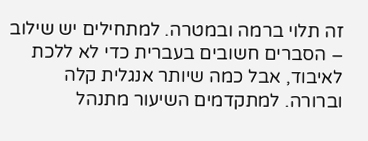זה תלוי ברמה ובמטרה. למתחילים יש שילוב – הסברים חשובים בעברית כדי לא ללכת לאיבוד, אבל כמה שיותר אנגלית קלה וברורה. למתקדמים השיעור מתנהל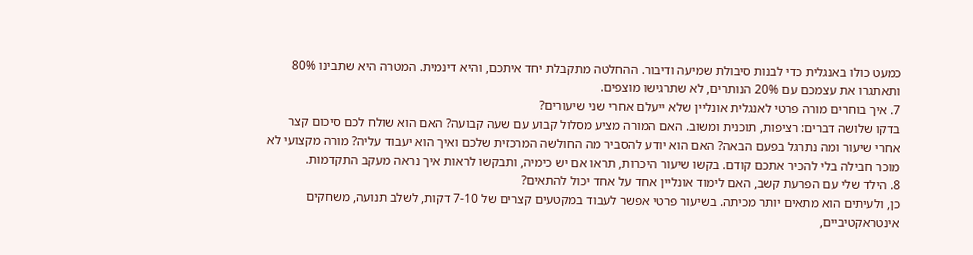כמעט כולו באנגלית כדי לבנות סיבולת שמיעה ודיבור. ההחלטה מתקבלת יחד איתכם, והיא דינמית. המטרה היא שתבינו 80% ותאתגרו את עצמכם עם 20% הנותרים, לא שתרגישו מוצפים.
7. איך בוחרים מורה פרטי לאנגלית אונליין שלא ייעלם אחרי שני שיעורים?
בדקו שלושה דברים: רציפות, תוכנית ומשוב. האם המורה מציע מסלול קבוע עם שעה קבועה? האם הוא שולח לכם סיכום קצר אחרי שיעור ומה נתרגל בפעם הבאה? האם הוא יודע להסביר מה החולשה המרכזית שלכם ואיך הוא יעבוד עליה? מורה מקצועי לא מוכר חבילה בלי להכיר אתכם קודם. בקשו שיעור היכרות, תראו אם יש כימיה, ותבקשו לראות איך נראה מעקב התקדמות.
8. הילד שלי עם הפרעת קשב, האם לימוד אונליין אחד על אחד יכול להתאים?
כן, ולעיתים הוא מתאים יותר מכיתה. בשיעור פרטי אפשר לעבוד במקטעים קצרים של 7-10 דקות, לשלב תנועה, משחקים אינטראקטיביים,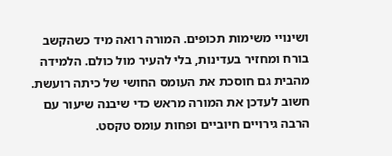ושינויי משימות תכופים. המורה רואה מיד כשהקשב בורח ומחזיר בעדינות, בלי להעיר מול כולם. הלמידה מהבית גם חוסכת את העומס החושי של כיתה רועשת. חשוב לעדכן את המורה מראש כדי שיבנה שיעור עם הרבה גירויים חיוביים ופחות עומס טקסט.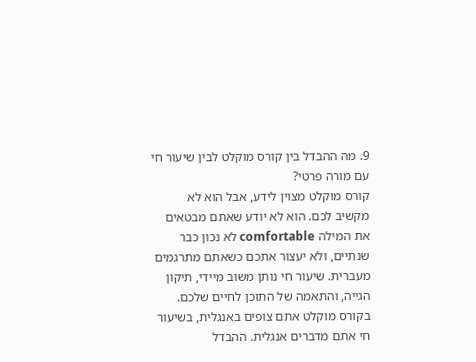9. מה ההבדל בין קורס מוקלט לבין שיעור חי עם מורה פרטי?
קורס מוקלט מצוין לידע, אבל הוא לא מקשיב לכם. הוא לא יודע שאתם מבטאים את המילה comfortable לא נכון כבר שנתיים, ולא יעצור אתכם כשאתם מתרגמים מעברית. שיעור חי נותן משוב מיידי, תיקון הגייה, והתאמה של התוכן לחיים שלכם. בקורס מוקלט אתם צופים באנגלית, בשיעור חי אתם מדברים אנגלית. ההבדל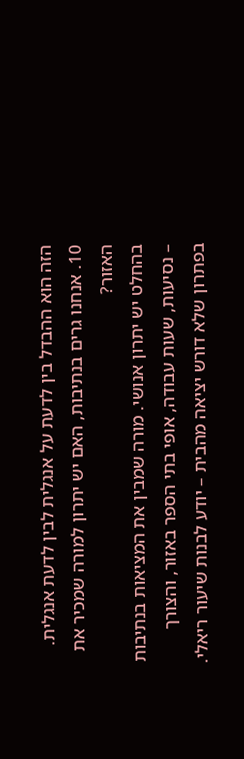הזה הוא ההבדל בין לדעת על אנגלית לבין לדעת אנגלית.
10. אנחנו גרים בנתיבות, האם יש יתרון למורה שמכיר את האזור?
בהחלט יש יתרון אנושי. מורה שמבין את המציאות בנתיבות – נסיעות, שעות עבודה, אופי בתי הספר באזור, והצורך בפתרון שלא דורש יציאה מהבית – יודע לבנות שיעור ריאלי.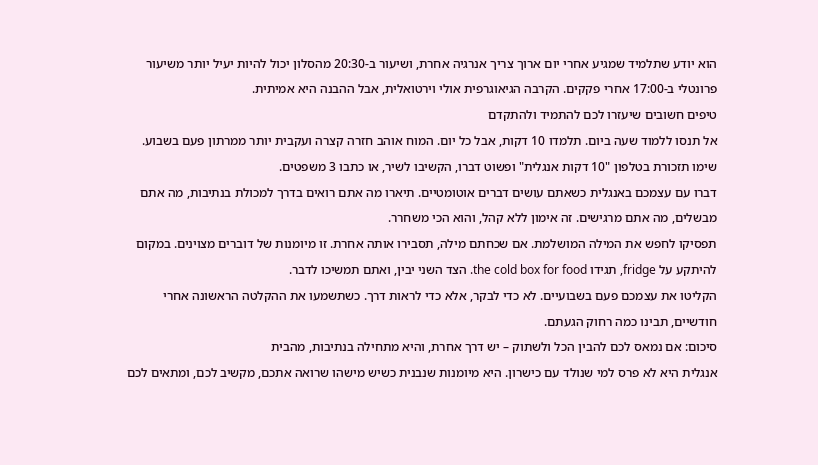הוא יודע שתלמיד שמגיע אחרי יום ארוך צריך אנרגיה אחרת, ושיעור ב-20:30 מהסלון יכול להיות יעיל יותר משיעור פרונטלי ב-17:00 אחרי פקקים. הקרבה הגיאוגרפית אולי וירטואלית, אבל ההבנה היא אמיתית.
טיפים חשובים שיעזרו לכם להתמיד ולהתקדם
אל תנסו ללמוד שעה ביום. תלמדו 10 דקות, אבל כל יום. המוח אוהב חזרה קצרה ועקבית יותר ממרתון פעם בשבוע. שימו תזכורת בטלפון "10 דקות אנגלית" ופשוט דברו, הקשיבו לשיר, או כתבו 3 משפטים.
דברו עם עצמכם באנגלית כשאתם עושים דברים אוטומטיים. תיארו מה אתם רואים בדרך למכולת בנתיבות, מה אתם מבשלים, מה אתם מרגישים. זה אימון ללא קהל, והוא הכי משחרר.
תפסיקו לחפש את המילה המושלמת. אם שכחתם מילה, תסבירו אותה אחרת. זו מיומנות של דוברים מצוינים. במקום להיתקע על fridge, תגידו the cold box for food. הצד השני יבין, ואתם תמשיכו לדבר.
הקליטו את עצמכם פעם בשבועיים. לא כדי לבקר, אלא כדי לראות דרך. כשתשמעו את ההקלטה הראשונה אחרי חודשיים, תבינו כמה רחוק הגעתם.
סיכום: אם נמאס לכם להבין הכל ולשתוק – יש דרך אחרת, והיא מתחילה בנתיבות, מהבית
אנגלית היא לא פרס למי שנולד עם כישרון. היא מיומנות שנבנית כשיש מישהו שרואה אתכם, מקשיב לכם, ומתאים לכם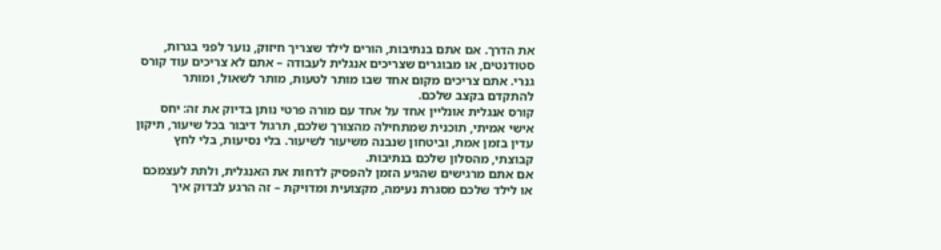את הדרך. אם אתם בנתיבות, הורים לילד שצריך חיזוק, נוער לפני בגרות, סטודנטים, או מבוגרים שצריכים אנגלית לעבודה – אתם לא צריכים עוד קורס גנרי. אתם צריכים מקום אחד שבו מותר לטעות, מותר לשאול, ומותר להתקדם בקצב שלכם.
קורס אנגלית אונליין אחד על אחד עם מורה פרטי נותן בדיוק את זה: יחס אישי אמיתי, תוכנית שמתחילה מהצורך שלכם, תרגול דיבור בכל שיעור, תיקון עדין בזמן אמת, וביטחון שנבנה משיעור לשיעור. בלי נסיעות, בלי לחץ קבוצתי, מהסלון שלכם בנתיבות.
אם אתם מרגישים שהגיע הזמן להפסיק לדחות את האנגלית, ולתת לעצמכם או לילד שלכם מסגרת נעימה, מקצועית ומדויקת – זה הרגע לבדוק איך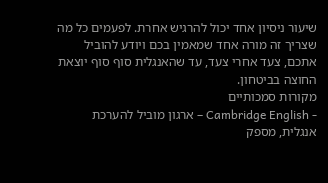שיעור ניסיון אחד יכול להרגיש אחרת. לפעמים כל מה שצריך זה מורה אחד שמאמין בכם ויודע להוביל אתכם, צעד אחרי צעד, עד שהאנגלית סוף סוף יוצאת החוצה בביטחון.
מקורות סמכותיים
- Cambridge English – ארגון מוביל להערכת אנגלית, מספק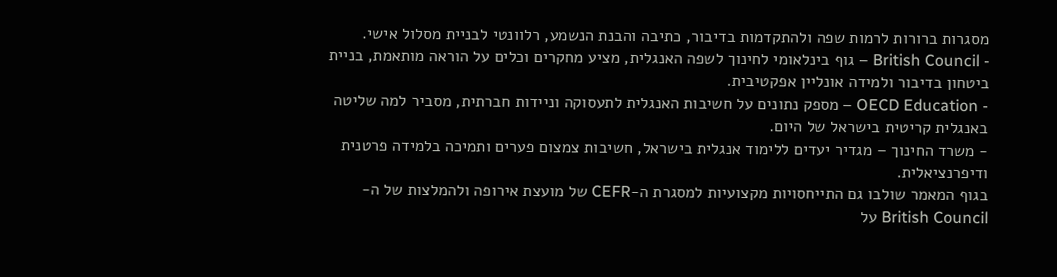מסגרות ברורות לרמות שפה ולהתקדמות בדיבור, כתיבה והבנת הנשמע, רלוונטי לבניית מסלול אישי.
- British Council – גוף בינלאומי לחינוך לשפה האנגלית, מציע מחקרים וכלים על הוראה מותאמת, בניית ביטחון בדיבור ולמידה אונליין אפקטיבית.
- OECD Education – מספק נתונים על חשיבות האנגלית לתעסוקה וניידות חברתית, מסביר למה שליטה באנגלית קריטית בישראל של היום.
- משרד החינוך – מגדיר יעדים ללימוד אנגלית בישראל, חשיבות צמצום פערים ותמיכה בלמידה פרטנית ודיפרנציאלית.
בגוף המאמר שולבו גם התייחסויות מקצועיות למסגרת ה-CEFR של מועצת אירופה ולהמלצות של ה-British Council על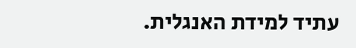עתיד למידת האנגלית.